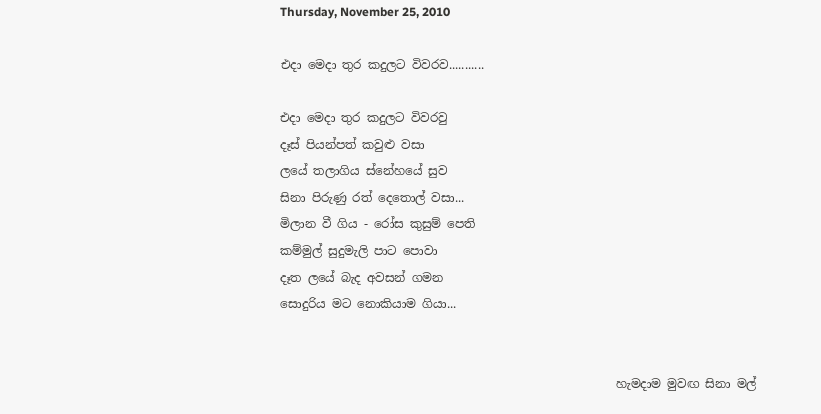Thursday, November 25, 2010

එදා මෙදා තුර කදුලට විවරව...........

එදා මෙදා තුර කදුලට විවරවු
දෑස් පියන්පත් කවුළු වසා
ලයේ තලාගිය ‍ස්නේහයේ සුව
සිනා පිරුණු රත් දෙතොල් වසා...
මිලාන වී ගිය - රෝස කුසුම් පෙති
කම්මුල් සුදුමැලි පාට පොවා
දෑත ලයේ බැද අවසන් ගමන
සොදුරිය මට‍ නොකියාම ගියා...


                                                        හැමදාම මුවඟ සිනා මල්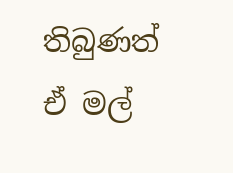තිබුණත් ඒ මල්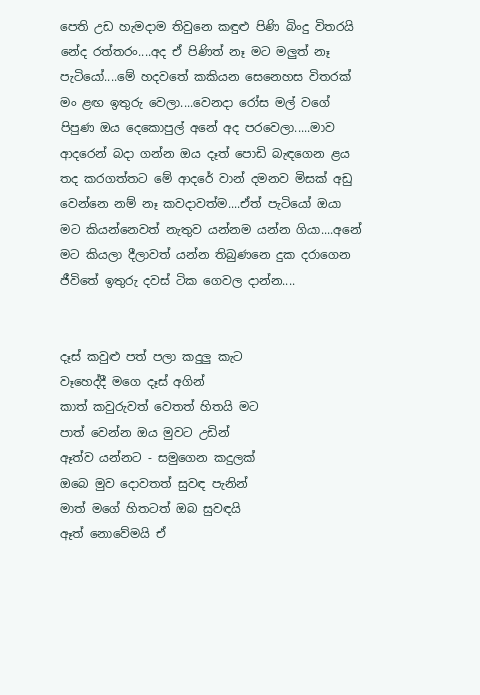පෙති උඩ හැමදාම තිවුනෙ කඳුළු පිණි බිංදු විතරයි නේද රත්තරං....අද ඒ පිණිත් නෑ මට මලුත් නෑ පැටියෝ....මේ හදවතේ කකියන සෙනෙහස විතරක් මං ළඟ ඉතුරු වෙලා....වෙනදා රෝස මල් ‍වගේ පිපුණ ඔය දෙකොපුල් අනේ අද පරවෙලා.....මාව ආදරෙන් බදා ගන්න ඔය දෑත් පොඩි බැඳගෙන ළය තද කරගත්තට මේ ආදරේ වාන් දමනව මිසක් අඩු වෙන්නෙ නම් නෑ කවදාවත්ම....ඒත් පැටියෝ ඔයා මට කියන්නෙවත් නැතුව යන්නම යන්න ගියා....අනේ මට කියලා දීලාවත් යන්න තිබුණනෙ දුක දරාගෙන ජීවිතේ ඉතුරු දවස් ටික ගෙවල දාන්න....


දෑස් කවුළු පත් පලා කදුලු කැට
වෑහෙද්දී මගෙ දෑස් අගින්
කාත් කවුරුවත් වෙතත් හිතයි මට
පාත් වෙන්න ඔය මුවට උඩින්
ඈත්ව යන්නට - සමුගෙන කදුලක්
ඔබෙ මුව දොවතත් සුවඳ පැනින්
මාත් මගේ හිතටත් ඔබ සුවඳයි
ඈත් නොවේමයි ඒ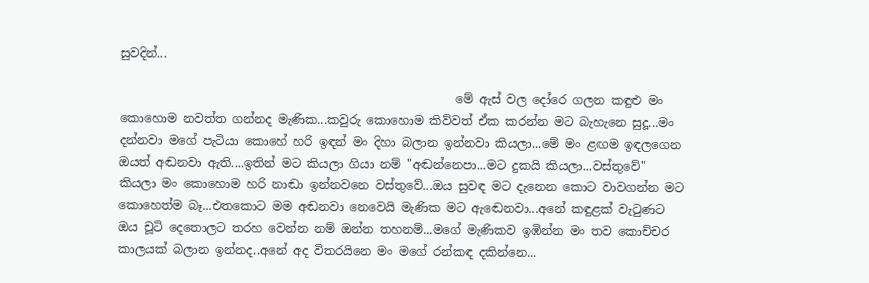සුවදින්...

                                                        මේ ඇස් වල දෝරෙ ගලන කඳුළු මං කොහොම නවත්ත ගන්නද ‍මැණික...කවුරු කොහොම කිව්වත් ඒක කරන්න මට බැහැනෙ සුදූ...මං දන්නවා මගේ පැටියා කොහේ හරි ඉඳන් මං දිහා බලාන ඉන්නවා කියලා...මේ මං ළඟම ඉඳලගෙන ඔයත් අඬනවා ඇති....ඉතින් මට කියලා ගියා නම් "අඬන්නෙපා...මට දුකයි කියලා...වස්තුවේ" කියලා මං කොහොම හරි නාඬා ඉන්නවනෙ වස්තුවේ...ඔය සුවඳ මට දැනෙන කොට වාවගන්න මට කොහෙත්ම බෑ...එතකොට මම අඬන‍වා නෙවෙයි මැණික මට ඇඬෙනවා...අනේ කඳුළක් වැටුණට ඔය චූටි දෙතොලට තරහ වෙන්න නම් ඔන්න තහනම්...මගේ මැණිකව ඉඹින්න මං තව කොච්චර කාලයක් බලාන ඉන්නද..අනේ අද විතරයිනෙ මං මගේ රන්කඳ දකින්නෙ...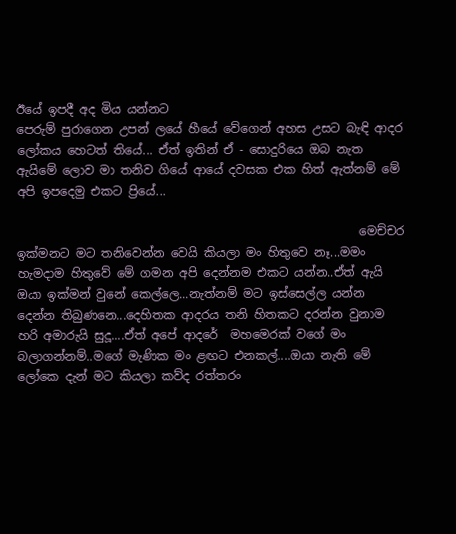ඊයේ ඉපදී අද මිය යන්නට
පෙරුම් පුරාගෙන උපන් ලයේ හීයේ වේගෙන් අහස උසට බැඳි ආදර ලෝකය හෙටත් තියේ... ඒත් ඉතින් ඒ - සොදුරියෙ ඔබ නැත ඇයිමේ ‍ලොව මා තනිව ගියේ ආයේ දවසක එක හිත් ඇත්නම් මේ අපි ඉපදෙමු එකට ප්‍රියේ...

                                                         මෙච්චර ඉක්මනට මට තනිවෙන්න වෙයි කියලා මං හිතුවෙ නෑ...මමං හැමදාම හිතුවේ මේ ගමන අපි දෙන්නම එකට යන්න..ඒත් ඇයි ඔයා ඉක්මන් වුනේ කෙල්ලෙ...නැත්නම් මට ඉස්සෙල්ල යන්න දෙන්න තිබුණනෙ...දෙහිතක ආදරය තනි හිතකට දරන්න වුනාම හරි අමාරුයි සුදූ....ඒත් අපේ ආදරේ  මහමෙරක් වගේ මං බලාගන්නම්..මගේ මැණික මං ළඟට එනකල්....ඔයා නැති මේ ලෝකෙ දැන් මට කියලා කව්ද රත්තරං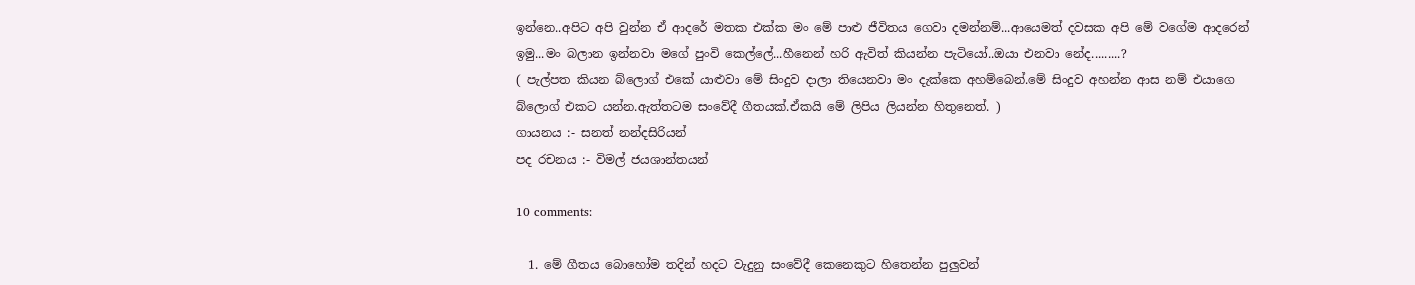ඉන්නෙ..අපිට අපි වුන්න ඒ ආදරේ මතක එක්ක මං මේ පාළු ජීවිතය ගෙවා දමන්නම්...ආයෙමත් දවසක අපි මේ වගේම ආදරෙන් ඉමු...මං බලාන ඉන්නවා මගේ පුංවි කෙල්ලේ...හීනෙන් හරි ඇවිත් කියන්න පැටියෝ..ඔයා එනවා නේද.........?
( පැල්පත කියන බ්ලොග් එකේ යාළුවා මේ සිංදුව දාලා තියෙනවා මං දැක්කෙ අහම්බෙන්.මේ සිංදුව අහන්න ආස නම් එයාගෙ බ්ලොග් එකට යන්න.ඇත්තටම සංවේදී ගීතයක්.ඒකයි මේ ලිපිය ලියන්න හිතුනෙත්. )
ගායනය :- සනත් නන්දසිරියන්
පද රචනය :- විමල් ජයශාන්තයන්

10 comments:

  1. මේ ගීතය බොහෝම තදින් හදට වැදුනු සංවේදී කෙනෙකුට හිතෙන්න පුලුවන්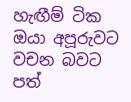හැඟීම් ටික ඔයා අපූරුවට වචන බවට පත්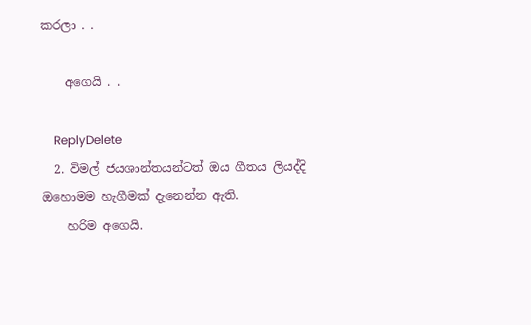කරලා . .

    අගෙයි . .

    ReplyDelete
  2. විමල් ජයශාන්තයන්ටත් ඔය ගීතය ලියද්දි ඔහොමම හැගීමක් දැනෙන්න ඇති.
    හරිම අගෙයි.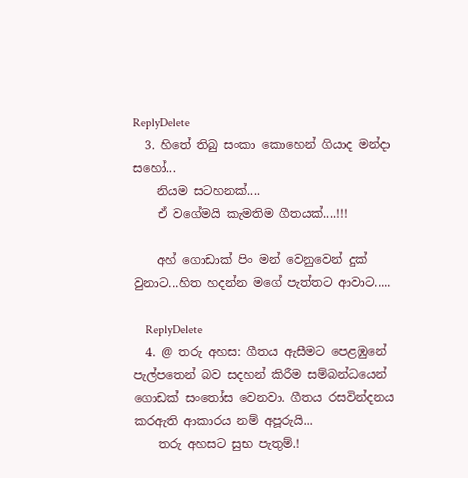ReplyDelete
  3. හිතේ තිබු සංකා කොහෙන් ගියාද මන්දා සහෝ...
    නියම සටහනක්....
    ඒ වගේමයි කැමතිම ගීතයක්....!!!

    අහ් ගොඩාක් පිං මන් වෙනුවෙන් දුක් වුනාට...හිත හදන්න මගේ පැත්තට ආවාට.....

    ReplyDelete
  4. @ තරු අහස: ගීතය ඇසීමට පෙළඹුනේ පැල්පතෙන් බව සදහන් කිරීම සම්බන්ධයෙන් ගොඩක් සංතෝස වෙනවා. ගීතය රසවින්දනය කරඇති ආකාරය නම් අපූරුයි...
    තරු අහසට සුභ පැතුම්.!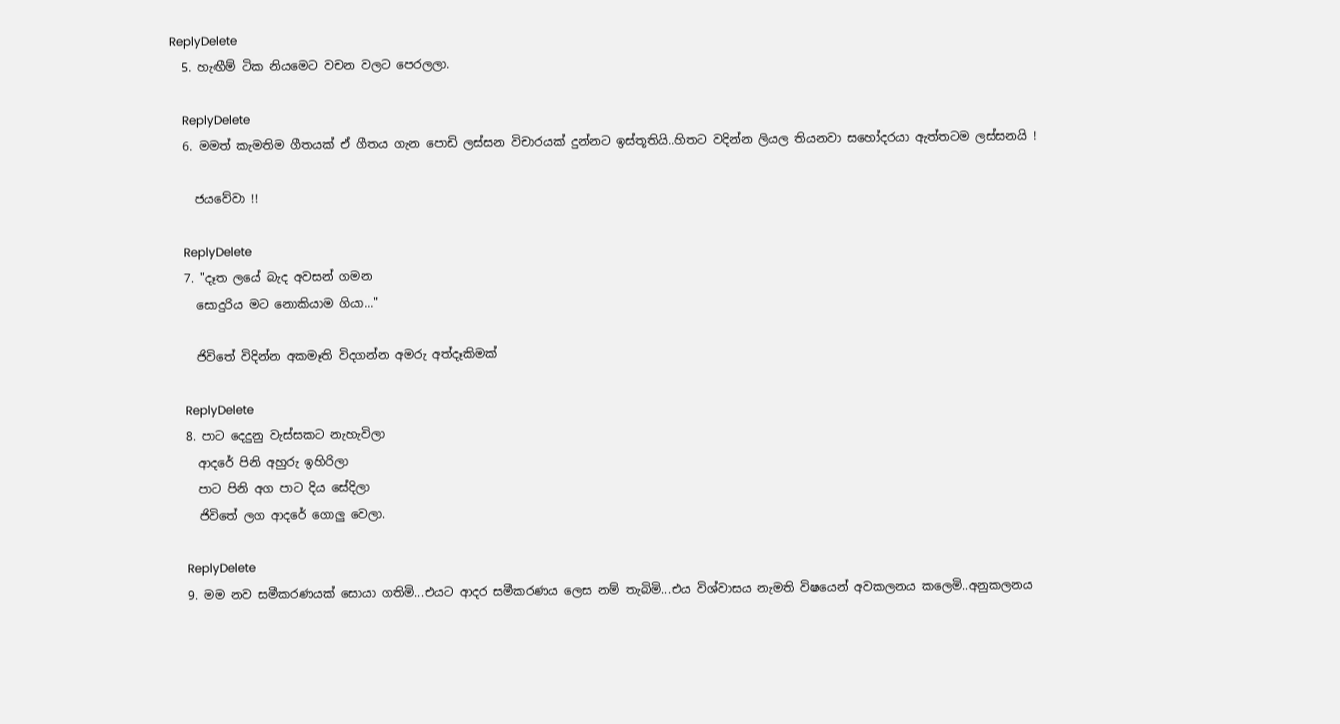ReplyDelete
  5. හැඟීම් ටික නියමෙට වචන වලට පෙරලලා.

    ReplyDelete
  6. මමත් කැමතිම ගීතයක් ඒ ගීතය ගැන පොඩි ලස්සන විචාරයක් දුන්නට ඉස්තූතියි..හිතට වදින්න ලියල තියනවා සහෝදරයා ඇත්තටම ලස්සනයි !

    ජයවේවා !!

    ReplyDelete
  7. "දෑත ලයේ බැද අවසන් ගමන
    සොදුරිය මට‍ නොකියාම ගියා..."

    ජිවිතේ විදින්න අකමෑති විදගන්න අමරු අත්දෑකිමක්

    ReplyDelete
  8. පාට දෙදුනු වැස්සකට නැහැවිලා
    ආදරේ පිනි අහුරු ඉහිරිලා
    පාට පිනි අග පාට දිය සේදිලා
    ජිවිතේ ලග ආදරේ ගොලු වෙලා.

    ReplyDelete
  9. මම නව සමීකරණයක් සොයා ගතිමි...එයට ආදර සමීකරණය ලෙස නම් තැබිමි...එය විශ්වාසය නැමති විෂයෙන් අවකලනය කලෙමි..අනුකලනය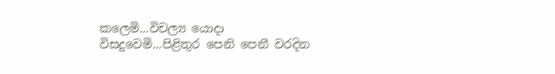කලෙමි...විචල්‍ය යොදා විසදුවෙමි...පිළිතුර පෙනි පෙනී වරදින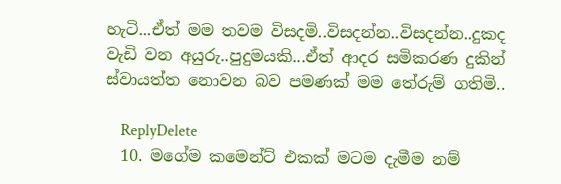හැටි...ඒත් මම තවම විසදමි..විසදන්න..විසදන්න..දුකද වැඩි වන අයුරු..පුදුමයකි...ඒත් ආද‍ර සමිකරණ දුකින් ස්වායත්ත නොවන බව පමණක් මම තේරුම් ගතිමි..

    ReplyDelete
  10. මගේම කමෙන්ට් එකක් මටම දැමීම නම්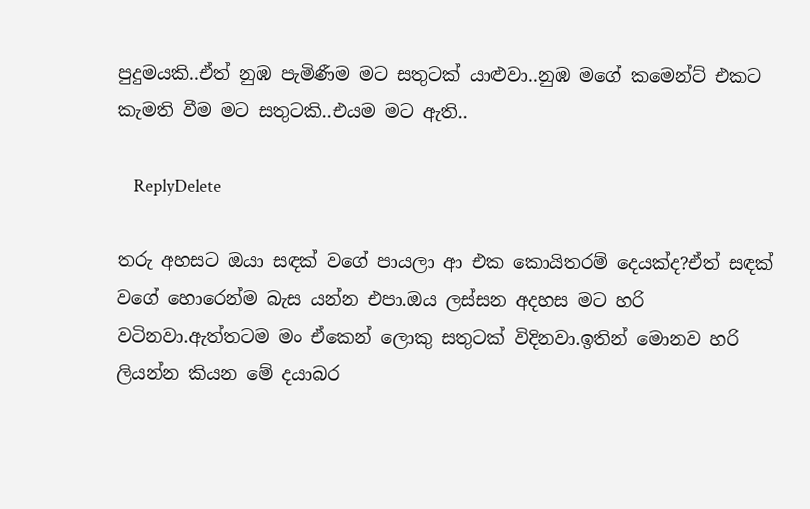පුදුමයකි..ඒත් නුඹ පැමිණීම මට සතුටක් යාළුවා..නුඹ මගේ කමෙන්ට් එකට කැමති වීම මට සතුටකි..එයම මට ඇති..

    ReplyDelete

තරු අහසට ඔයා සඳක් වගේ පායලා ආ එක කොයිතරම් දෙයක්ද?ඒත් සඳක් වගේ හොරෙන්ම බැස යන්න එපා.ඔය ලස්සන අදහස මට හරි වටිනවා.ඇත්තටම මං ඒකෙන් ලොකු සතුටක් විදිනවා.ඉතින් මොනව හරි ලියන්න කියන මේ දයාබර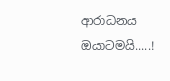ආරාධනය ඔයාටමයි.....!